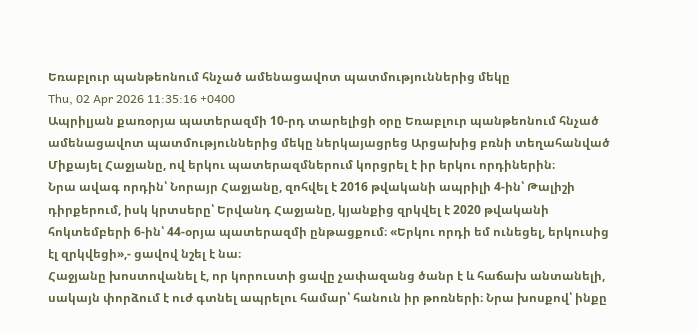Եռաբլուր պանթեոնում հնչած ամենացավոտ պատմություններից մեկը
Thu, 02 Apr 2026 11:35:16 +0400
Ապրիլյան քառօրյա պատերազմի 10-րդ տարելիցի օրը Եռաբլուր պանթեոնում հնչած ամենացավոտ պատմություններից մեկը ներկայացրեց Արցախից բռնի տեղահանված Միքայել Հաջյանը, ով երկու պատերազմներում կորցրել է իր երկու որդիներին։
Նրա ավագ որդին՝ Նորայր Հաջյանը, զոհվել է 2016 թվականի ապրիլի 4-ին՝ Թալիշի դիրքերում, իսկ կրտսերը՝ Երվանդ Հաջյանը, կյանքից զրկվել է 2020 թվականի հոկտեմբերի 6-ին՝ 44-օրյա պատերազմի ընթացքում։ «Երկու որդի եմ ունեցել, երկուսից էլ զրկվեցի»,- ցավով նշել է նա։
Հաջյանը խոստովանել է, որ կորուստի ցավը չափազանց ծանր է և հաճախ անտանելի, սակայն փորձում է ուժ գտնել ապրելու համար՝ հանուն իր թոռների։ Նրա խոսքով՝ ինքը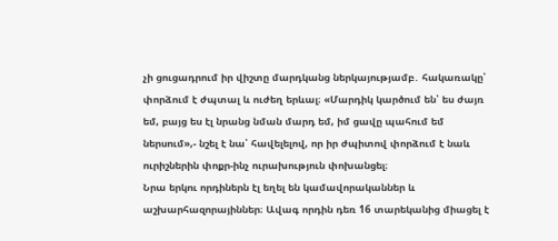չի ցուցադրում իր վիշտը մարդկանց ներկայությամբ․ հակառակը՝ փորձում է ժպտալ և ուժեղ երևալ։ «Մարդիկ կարծում են՝ ես ժայռ եմ, բայց ես էլ նրանց նման մարդ եմ, իմ ցավը պահում եմ ներսում»,- նշել է նա՝ հավելելով, որ իր ժպիտով փորձում է նաև ուրիշներին փոքր-ինչ ուրախություն փոխանցել։
Նրա երկու որդիներն էլ եղել են կամավորականներ և աշխարհազորայիններ։ Ավագ որդին դեռ 16 տարեկանից միացել է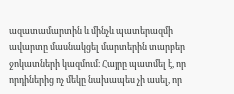ազատամարտին և մինչև պատերազմի ավարտը մասնակցել մարտերին տարբեր ջոկատների կազմում։ Հայրը պատմել է, որ որդիներից ոչ մեկը նախապես չի ասել, որ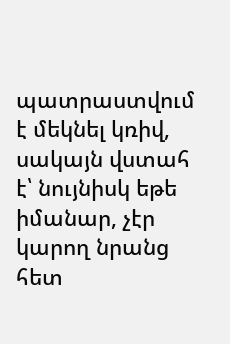պատրաստվում է մեկնել կռիվ, սակայն վստահ է՝ նույնիսկ եթե իմանար, չէր կարող նրանց հետ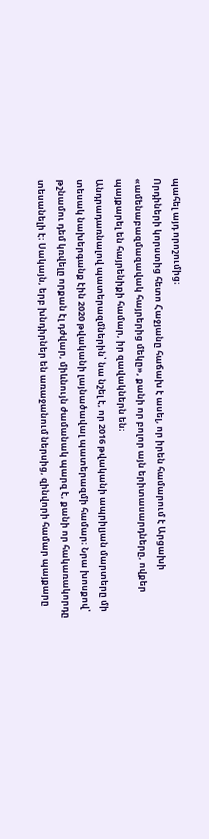պահել այդ որոշումից։
Որդիների կորստից հետո Հաջյանը հաճախ է ասել, որ իրեն համարում է Արցախի «ամենաբազմազավակ հայրերից մեկը», քանի որ բոլոր այն երիտասարդները, ովքեր պայքարել են հայրենիքի համար, իր զավակներն են։
Անդրադառնալով պատերազմներին՝ նա նշել է, որ 2016 թվականի ապրիլյան մարտերը մի տեսակ նախերգանք էին 2020 թվականի լայնածավալ պատերազմի համար։ Նրա խոսքով՝ թշնամու դեմ կռվելը որքան էլ դժվար, միևնույն ժամանակ պարզ է, քանի որ հակառակորդը տեսանելի է։ Սակայն, երբ խնդիրներ են առաջանում ներսից, զինվորի համար պայքարը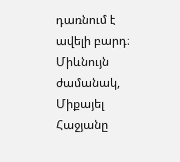դառնում է ավելի բարդ։
Միևնույն ժամանակ, Միքայել Հաջյանը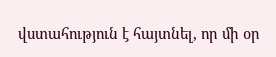վստահություն է հայտնել, որ մի օր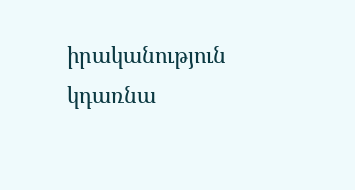իրականություն կդառնա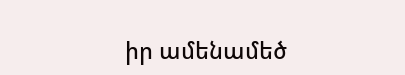իր ամենամեծ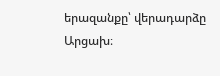երազանքը՝ վերադարձը Արցախ։